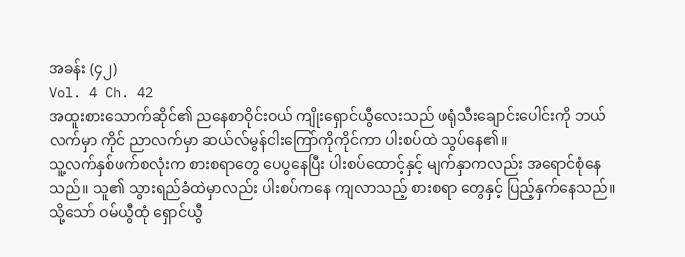အခန်း (၄၂)
Vol. 4 Ch. 42
အထူးစားသောက်ဆိုင်၏ ညနေစာဝိုင်းဝယ် ကျိုးရှောင်ယွီလေးသည် ဖရုံသီးချောင်းပေါင်းကို ဘယ်လက်မှာ ကိုင် ညာလက်မှာ ဆယ်လ်မွန်ငါးကြော်ကိုကိုင်ကာ ပါးစပ်ထဲ သွပ်နေ၏။
သူ့လက်နှစ်ဖက်စလုံးက စားစရာတွေ ပေပွနေပြီး ပါးစပ်ထောင့်နှင့် မျက်နှာကလည်း အရောင်စုံနေသည်။ သူ၏ သွားရည်ခံထဲမှာလည်း ပါးစပ်ကနေ ကျလာသည့် စားစရာ တွေနှင့် ပြည့်နှက်နေသည်။
သို့သော် ဝမ်ယွီထုံ ရှောင်ယွီ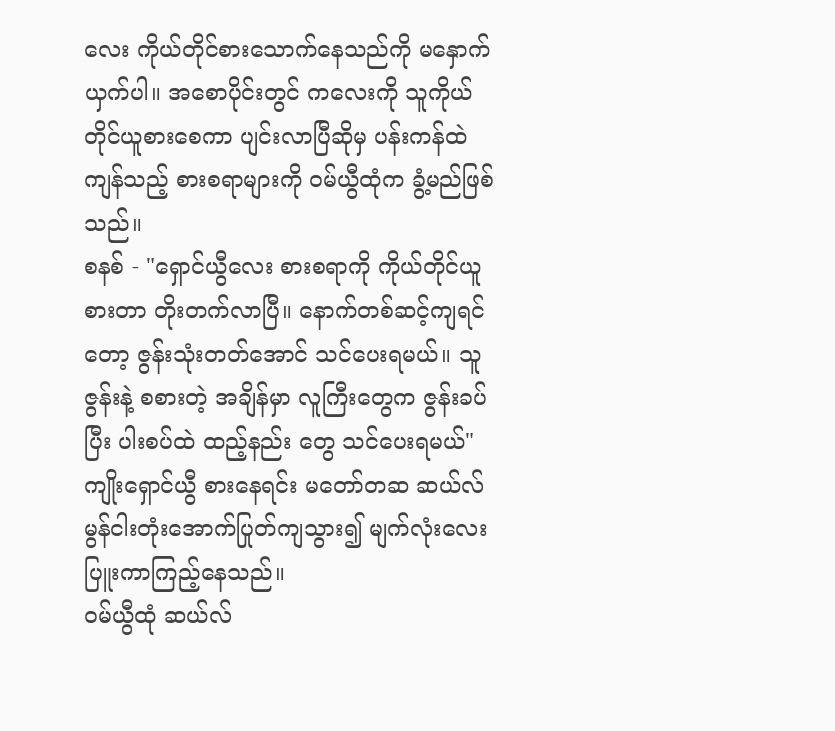လေး ကိုယ်တိုင်စားသောက်နေသည်ကို မနှောက်ယှက်ပါ။ အစောပိုင်းတွင် ကလေးကို သူကိုယ်တိုင်ယူစားစေကာ ပျင်းလာပြီဆိုမှ ပန်းကန်ထဲ ကျန်သည့် စားစရာများကို ဝမ်ယွီထုံက ခွံ့မည်ဖြစ်သည်။
စနစ် - "ရှောင်ယွီလေး စားစရာကို ကိုယ်တိုင်ယူစားတာ တိုးတက်လာပြီ။ နောက်တစ်ဆင့်ကျရင်တော့ ဇွန်းသုံးတတ်အောင် သင်ပေးရမယ်။ သူဇွန်းနဲ့ စစားတဲ့ အချိန်မှာ လူကြီးတွေက ဇွန်းခပ်ပြီး ပါးစပ်ထဲ ထည့်နည်း တွေ သင်ပေးရမယ်"
ကျိုးရှောင်ယွီ စားနေရင်း မတော်တဆ ဆယ်လ်မွန်ငါးတုံးအောက်ပြုတ်ကျသွား၍ မျက်လုံးလေး ပြူးကာကြည့်နေသည်။
ဝမ်ယွီထုံ ဆယ်လ်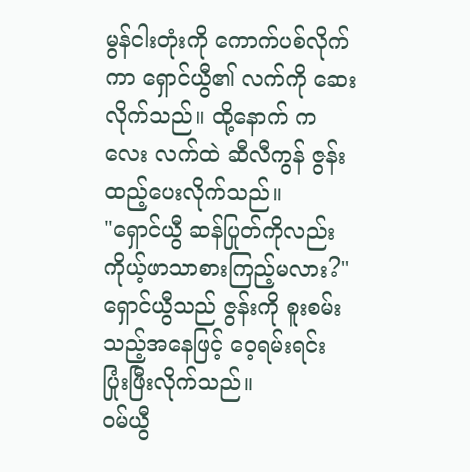မွန်ငါးတုံးကို ကောက်ပစ်လိုက်ကာ ရှောင်ယွီ၏ လက်ကို ဆေးလိုက်သည်။ ထို့နောက် ကလေး လက်ထဲ ဆီလီကွန် ဇွန်း ထည့်ပေးလိုက်သည်။
"ရှောင်ယွီ ဆန်ပြုတ်ကိုလည်း ကိုယ့်ဖာသာစားကြည့်မလား?"
ရှောင်ယွီသည် ဇွန်းကို စူးစမ်းသည့်အနေဖြင့် ဝေ့ရမ်းရင်း ပြုံးဖြီးလိုက်သည်။
ဝမ်ယွီ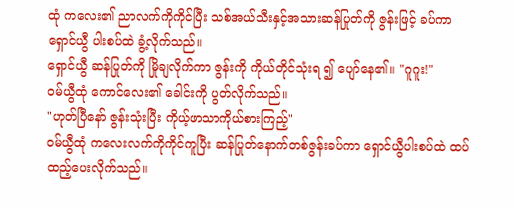ထုံ ကလေး၏ ညာလက်ကိုကိုင်ပြီး သစ်အယ်သီးနှင့်အသားဆန်ပြုတ်ကို ဇွန်းဖြင့် ခပ်ကာ ရှောင်ယွီ ပါးစပ်ထဲ ခွံ့လိုက်သည်။
ရှောင်ယွီ ဆန်ပြုတ်ကို မြိုချလိုက်ကာ ဇွန်းကို ကိုယ်တိုင်သုံးရ ၍ ပျော်နေ၏။ "ဂူဂူး!"
ဝမ်ယွီထုံ ကောင်လေး၏ ခေါင်းကို ပွတ်လိုက်သည်။
"ဟုတ်ပြီနော် ဇွန်းသုံးပြီး ကိုယ့်ဖာသာကိုယ်စားကြည့်"
ဝမ်ယွီထုံ ကလေးလက်ကိုကိုင်ကူပြီး ဆန်ပြုတ်နောက်တစ်ဇွန်းခပ်ကာ ရှောင်ယွီပါးစပ်ထဲ ထပ်ထည့်ပေးလိုက်သည်။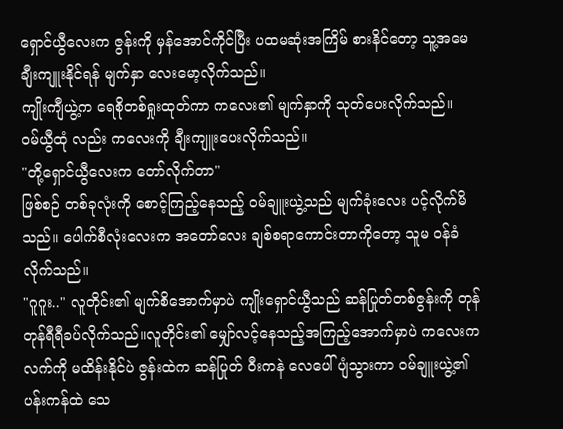ရှောင်ယွီလေးက ဇွန်းကို မှန်အောင်ကိုင်ပြီး ပထမဆုံးအကြိမ် စားနိင်တော့ သူ့အမေချီးကျူးနိုင်ရန် မျက်နှာ လေးမော့လိုက်သည်။
ကျိုးကျီယွဲ့က ရေစိုတစ်ရှုးထုတ်ကာ ကလေး၏ မျက်နှာကို သုတ်ပေးလိုက်သည်။
ဝမ်ယွီထုံ လည်း ကလေးကို ချီးကျူးပေးလိုက်သည်။
"တို့ရှောင်ယွီလေးက တော်လိုက်တာ"
ဖြစ်စဉ် တစ်ခုလုံးကို စောင့်ကြည့်နေသည့် ဝမ်ချူးယွဲ့သည် မျက်ခုံးလေး ပင့်လိုက်မိသည်။ ပေါက်စီလုံးလေးက အတော်လေး ချစ်စရာကောင်းတာကိုတော့ သူမ ဝန်ခံလိုက်သည်။
"ဂူဂူး.." လူတိုင်း၏ မျက်စိအောက်မှာပဲ ကျိုးရှောင်ယွီသည် ဆန်ပြုတ်တစ်ဇွန်းကို တုန်တုန်ရီရီခပ်လိုက်သည်။လူတိုင်း၏ မျှော်လင့်နေသည့်အကြည့်အောက်မှာပဲ ကလေးက လက်ကို မထိန်းနိုင်ပဲ ဇွန်းထဲက ဆန်ပြုတ် ဝီးကနဲ လေပေါ်ပျံသွားကာ ဝမ်ချူးယွဲ့၏ ပန်းကန်ထဲ သေ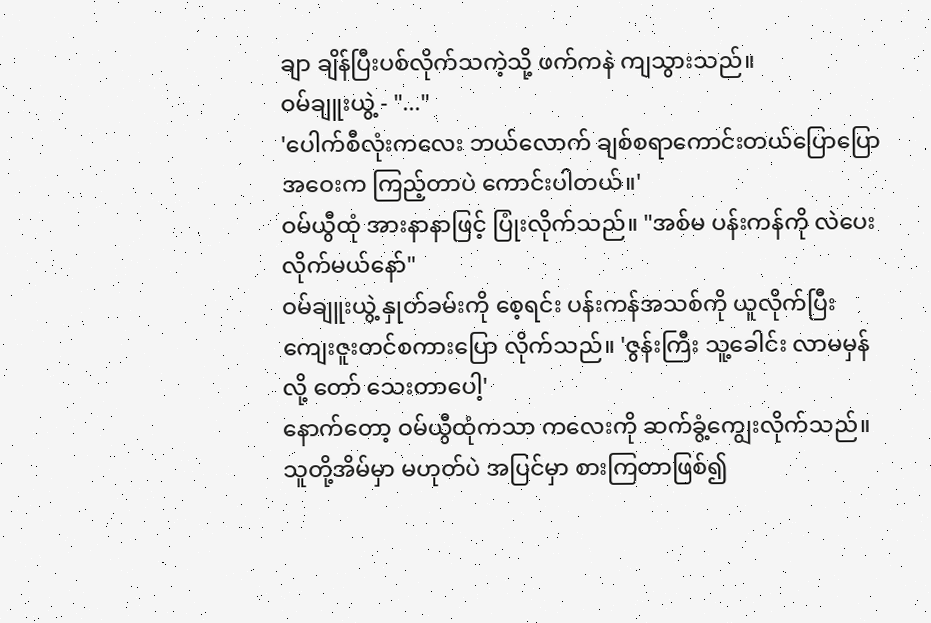ချာ ချိန်ပြီးပစ်လိုက်သကဲ့သို့ ဖက်ကနဲ ကျသွားသည်။
ဝမ်ချူးယွဲ့ - "..."
'ပေါက်စီလုံးကလေး ဘယ်လောက် ချစ်စရာကောင်းတယ်ပြောပြော အဝေးက ကြည့်တာပဲ ကောင်းပါတယ်။'
ဝမ်ယွီထုံ အားနာနာဖြင့် ပြုံးလိုက်သည်။ "အစ်မ ပန်းကန်ကို လဲပေးလိုက်မယ်နော်"
ဝမ်ချူးယွဲ့ နှုတ်ခမ်းကို စေ့ရင်း ပန်းကန်အသစ်ကို ယူလိုက်ပြီး ကျေးဇူးတင်စကားပြော လိုက်သည်။ 'ဇွန်းကြီး သူ့ခေါင်း လာမမှန်လို့ တော် သေးတာပေါ့'
နောက်တော့ ဝမ်ယွီထုံကသာ ကလေးကို ဆက်ခွံ့ကျွေးလိုက်သည်။ သူတို့အိမ်မှာ မဟုတ်ပဲ အပြင်မှာ စားကြတာဖြစ်၍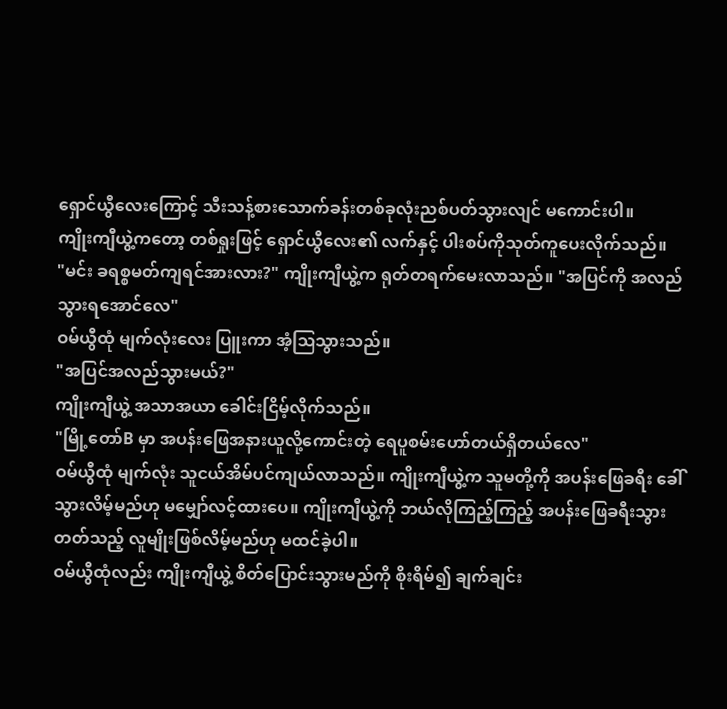ရှောင်ယွီလေးကြောင့် သီးသန့်စားသောက်ခန်းတစ်ခုလုံးညစ်ပတ်သွားလျင် မကောင်းပါ။
ကျိုးကျီယွဲ့ကတော့ တစ်ရှုးဖြင့် ရှောင်ယွီလေး၏ လက်နှင့် ပါးစပ်ကိုသုတ်ကူပေးလိုက်သည်။
"မင်း ခရစ္စမတ်ကျရင်အားလား?" ကျိုးကျီယွဲ့က ရုတ်တရက်မေးလာသည်။ "အပြင်ကို အလည်သွားရအောင်လေ"
ဝမ်ယွီထုံ မျက်လုံးလေး ပြူးကာ အံ့ဩသွားသည်။
"အပြင်အလည်သွားမယ်?"
ကျိုးကျီယွဲ့ အသာအယာ ခေါင်းငြိမ့်လိုက်သည်။
"မြို့တော်B မှာ အပန်းဖြေအနားယူလို့ကောင်းတဲ့ ရေပူစမ်းဟော်တယ်ရှိတယ်လေ"
ဝမ်ယွီထုံ မျက်လုံး သူငယ်အိမ်ပင်ကျယ်လာသည်။ ကျိုးကျီယွဲ့က သူမတို့ကို အပန်းဖြေခရီး ခေါ်သွားလိမ့်မည်ဟု မမျှော်လင့်ထားပေ။ ကျိုးကျီယွဲ့ကို ဘယ်လိုကြည့်ကြည့် အပန်းဖြေခရီးသွားတတ်သည့် လူမျိုးဖြစ်လိမ့်မည်ဟု မထင်ခဲ့ပါ။
ဝမ်ယွီထုံလည်း ကျိုးကျီယွဲ့ စိတ်ပြောင်းသွားမည်ကို စိုးရိမ်၍ ချက်ချင်း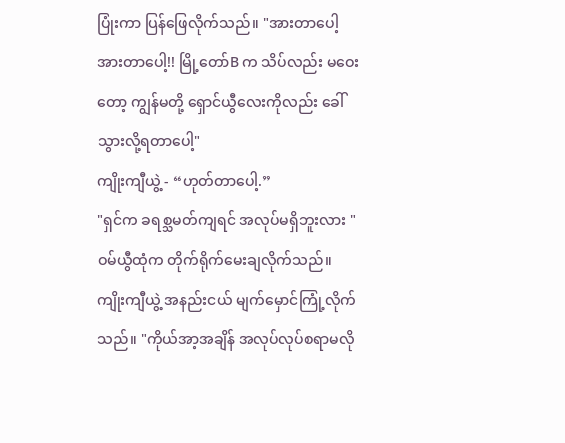ပြုံးကာ ပြန်ဖြေလိုက်သည်။ "အားတာပေါ့ အားတာပေါ့!! မြို့တော်B က သိပ်လည်း မဝေးတော့ ကျွန်မတို့ ရှောင်ယွီလေးကိုလည်း ခေါ်သွားလို့ရတာပေါ့"
ကျိုးကျီယွဲ့ - “ဟုတ်တာပေါ့.”
"ရှင်က ခရစ္သမတ်ကျရင် အလုပ်မရှိဘူးလား " ဝမ်ယွီထုံက တိုက်ရိုက်မေးချလိုက်သည်။
ကျိုးကျီယွဲ့ အနည်းငယ် မျက်မှောင်ကြုံ့လိုက်သည်။ "ကိုယ်အာ့အချိန် အလုပ်လုပ်စရာမလို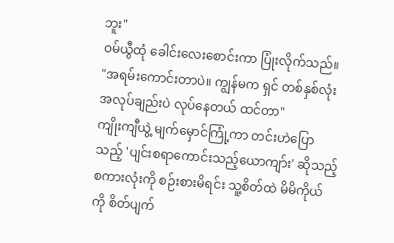ဘူး"
ဝမ်ယွီထုံ ခေါင်းလေးစောင်းကာ ပြုံးလိုက်သည်။ "အရမ်းကောင်းတာပဲ။ ကျွန်မက ရှင် တစ်နှစ်လုံး အလုပ်ချည်းပဲ လုပ်နေတယ် ထင်တာ"
ကျိုးကျီယွဲ့ မျက်မှောင်ကြုံ့ကာ တင်းဟဲပြောသည့် 'ပျင်းစရာကောင်းသည့်ယောကျာ်း' ဆိုသည့်စကားလုံးကို စဉ်းစားမိရင်း သူ့စိတ်ထဲ မိမိကိုယ်ကို စိတ်ပျက်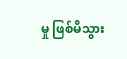မှု ဖြစ်မိသွား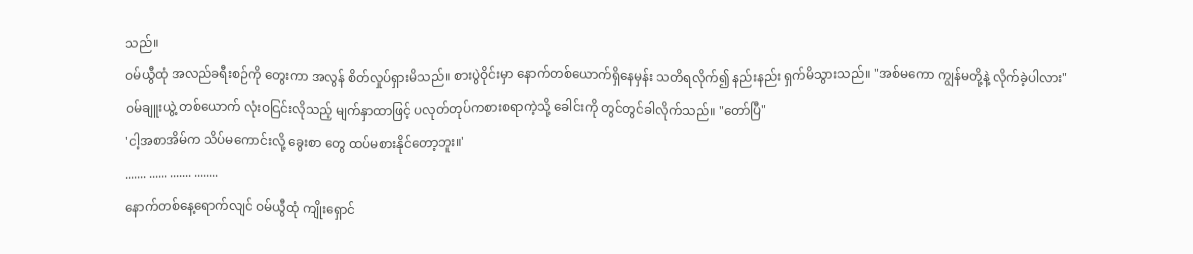သည်။
ဝမ်ယွီထုံ အလည်ခရီးစဉ်ကို တွေးကာ အလွန် စိတ်လှုပ်ရှားမိသည်။ စားပွဲဝိုင်းမှာ နောက်တစ်ယောက်ရှိနေမှန်း သတိရလိုက်၍ နည်းနည်း ရှက်မိသွားသည်။ "အစ်မကော ကျွန်မတို့နဲ့ လိုက်ခဲ့ပါလား"
ဝမ်ချူးယွဲ့ တစ်ယောက် လုံးဝငြင်းလိုသည့် မျက်နှာထာဖြင့် ပလုတ်တုပ်ကစားစရာကဲ့သို့ ခေါင်းကို တွင်တွင်ခါလိုက်သည်။ "တော်ပြီ"
'ငါ့အစာအိမ်က သိပ်မကောင်းလို့ ခွေးစာ တွေ ထပ်မစားနိုင်တော့ဘူး။'
....... ...... ....... ........
နောက်တစ်နေ့ရောက်လျင် ဝမ်ယွီထုံ ကျိုးရှောင်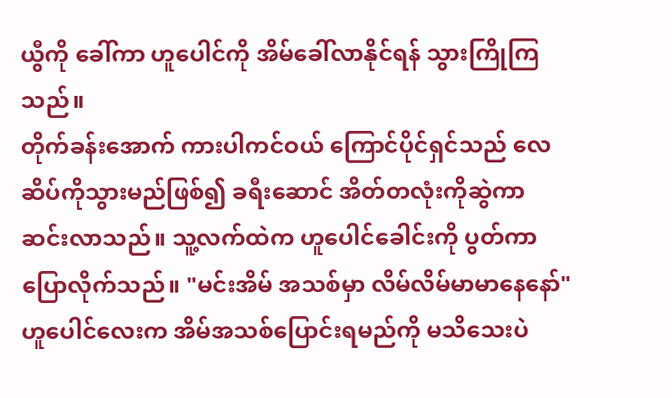ယွီကို ခေါ်ကာ ဟူပေါင်ကို အိမ်ခေါ်လာနိုင်ရန် သွားကြိုကြသည်။
တိုက်ခန်းအောက် ကားပါကင်ဝယ် ကြောင်ပိုင်ရှင်သည် လေဆိပ်ကိုသွားမည်ဖြစ်၍ ခရီးဆောင် အိတ်တလုံးကိုဆွဲကာ ဆင်းလာသည်။ သူ့လက်ထဲက ဟူပေါင်ခေါင်းကို ပွတ်ကာ ပြောလိုက်သည်။ "မင်းအိမ် အသစ်မှာ လိမ်လိမ်မာမာနေနော်"
ဟူပေါင်လေးက အိမ်အသစ်ပြောင်းရမည်ကို မသိသေးပဲ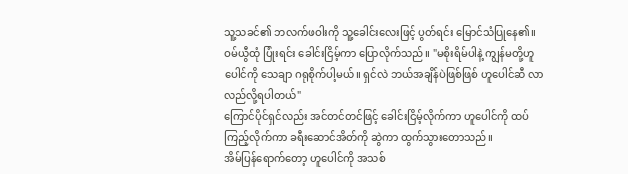သူ့သခင်၏ ဘလက်ဖဝါးကို သူ့ခေါင်းလေးဖြင့် ပွတ်ရင်း မြောင်သံပြုနေ၏။
ဝမ်ယွီထုံ ပြုံးရင်း ခေါင်းငြိမ့်ကာ ပြောလိုက်သည်။ "မစိုးရိမ်ပါနဲ့ ကျွန်မတို့ဟူပေါင်ကို သေချာ ဂရုစိုက်ပါ့မယ်။ ရှင်လဲ ဘယ်အချိန်ပဲဖြစ်ဖြစ် ဟူပေါင်ဆီ လာလည်လို့ရပါတယ်"
ကြောင်ပိုင်ရှင်လည်း အင်တင်တင်ဖြင့် ခေါင်းငြိမ့်လိုက်ကာ ဟူပေါင်ကို ထပ်ကြည့်လိုက်ကာ ခရီးဆောင်အိတ်ကို ဆွဲကာ ထွက်သွားတောသည်။
အိမ်ပြန်ရောက်တော့ ဟူပေါင်ကို အသစ်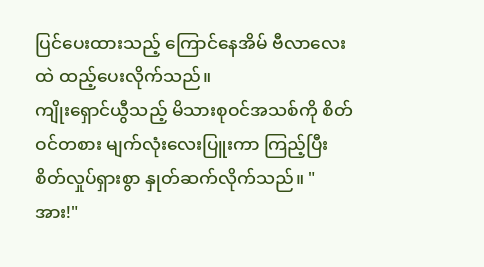ပြင်ပေးထားသည့် ကြောင်နေအိမ် ဗီလာလေးထဲ ထည့်ပေးလိုက်သည်။
ကျိုးရှောင်ယွီသည့် မိသားစုဝင်အသစ်ကို စိတ်ဝင်တစား မျက်လုံးလေးပြူးကာ ကြည့်ပြီး စိတ်လှုပ်ရှားစွာ နှုတ်ဆက်လိုက်သည်။ "အား!"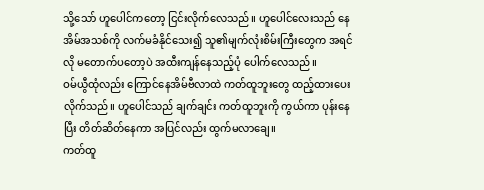သို့သော် ဟူပေါင်ကတော့ ငြင်းလိုက်လေသည်။ ဟူပေါင်လေးသည် နေအိမ်အသစ်ကို လက်မခံနိုင်သေး၍ သူ၏မျက်လုံးစိမ်းကြီးတွေက အရင်လို မတောက်ပတော့ပဲ အထီးကျန်နေသည့်ပုံ ပေါက်လေသည်။
ဝမ်ယွီထုံလည်း ကြောင်နေအိမ်ဗီလာထဲ ကတ်ထူဘူးတွေ ထည့်ထားပေးလိုက်သည်။ ဟူပေါင်သည် ချက်ချင်း ကတ်ထူဘူးကို ကွယ်ကာ ပုန်းနေပြီး တိတ်ဆိတ်နေကာ အပြင်လည်း ထွက်မလာချေ။
ကတ်ထူ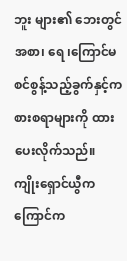ဘူး များ၏ ဘေးတွင် အစာ၊ ရေ ၊ကြောင်မစင်စွန့်သည့်ခွက်နှင့်ကစားစရာများကို ထားပေးလိုက်သည်။
ကျိုးရှောင်ယွီက ကြောင်က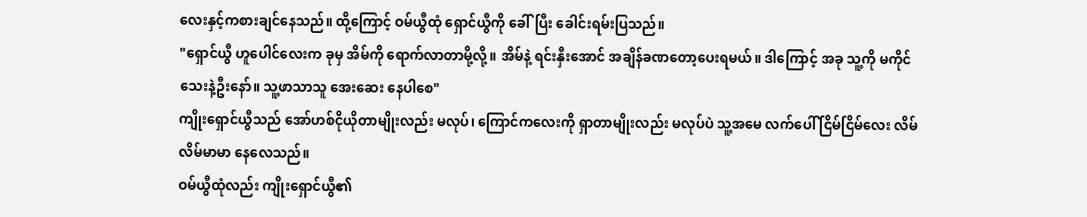လေးနှင့်ကစားချင်နေသည်။ ထို့ကြောင့် ဝမ်ယွီထုံ ရှောင်ယွီကို ခေါ်ပြီး ခေါင်းရမ်းပြသည်။
"ရှောင်ယွီ ဟူပေါင်လေးက ခုမှ အိမ်ကို ရောက်လာတာမို့လို့။ အိမ်နဲ့ ရင်းနှီးအောင် အချိန်ခဏတော့ပေးရမယ်။ ဒါကြောင့် အခု သူ့ကို မကိုင်သေးနဲ့ဦးနော်။ သူ့ဖာသာသူ အေးဆေး နေပါစေ"
ကျိုးရှောင်ယွီသည် အော်ဟစ်ငိုယိုတာမျိုးလည်း မလုပ်၊ ကြောင်ကလေးကို ရှာတာမျိုးလည်း မလုပ်ပဲ သူ့အမေ လက်ပေါ် ငြိမ်ငြိမ်လေး လိမ်လိမ်မာမာ နေလေသည်။
ဝမ်ယွီထုံလည်း ကျိုးရှောင်ယွီ၏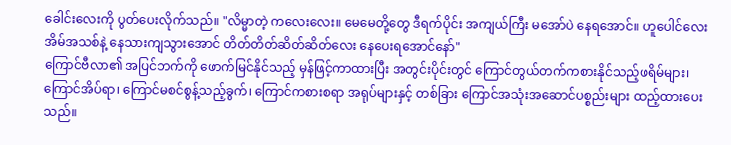ခေါင်းလေးကို ပွတ်ပေးလိုက်သည်။ "လိမ္မာတဲ့ ကလေးလေး။ မေမေတို့တွေ ဒီရက်ပိုင်း အကျယ်ကြီး မအော်ပဲ နေရအောင်။ ဟူပေါင်လေး အိမ်အသစ်နဲ့ နေသားကျသွားအောင် တိတ်တိတ်ဆိတ်ဆိတ်လေး နေပေးရအောင်နော်"
ကြောင်ဗီလာ၏ အပြင်ဘက်ကို ဖောက်မြင်နိုင်သည့် မှန်ဖြင့်ကာထားပြီး အတွင်းပိုင်းတွင် ကြောင်တွယ်တက်ကစားနိုင်သည့်ဖရိမ်များ၊ ကြောင်အိပ်ရာ၊ ကြောင်မစင်စွန့်သည့်ခွက်၊ ကြောင်ကစားစရာ အရုပ်များနှင့် တစ်ခြား ကြောင်အသုံးအဆောင်ပစ္စည်းများ ထည့်ထားပေးသည်။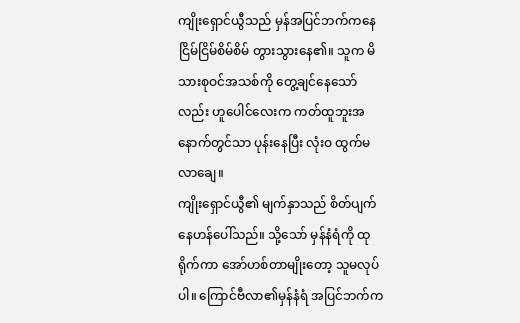ကျိုးရှောင်ယွီသည် မှန်အပြင်ဘက်ကနေ ငြိမ်ငြိမ်စိမ်စိမ် တွားသွားနေ၏။ သူက မိသားစုဝင်အသစ်ကို တွေ့ချင်နေသော်လည်း ဟူပေါင်လေးက ကတ်ထူဘူးအနောက်တွင်သာ ပုန်းနေပြီး လုံးဝ ထွက်မလာချေ။
ကျိုးရှောင်ယွီ၏ မျက်နှာသည် စိတ်ပျက်နေဟန်ပေါ်သည်။ သို့သော် မှန်နံရံကို ထုရိုက်ကာ အော်ဟစ်တာမျိုးတော့ သူမလုပ်ပါ။ ကြောင်ဗီလာ၏မှန်နံရံ အပြင်ဘက်က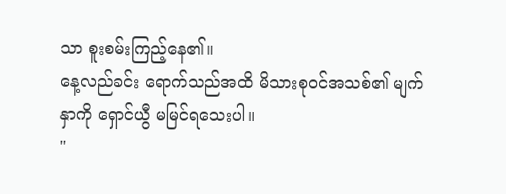သာ စူးစမ်းကြည့်နေ၏။
နေ့လည်ခင်း ရောက်သည်အထိ မိသားစုဝင်အသစ်၏ မျက်နှာကို ရှောင်ယွီ မမြင်ရသေးပါ။
"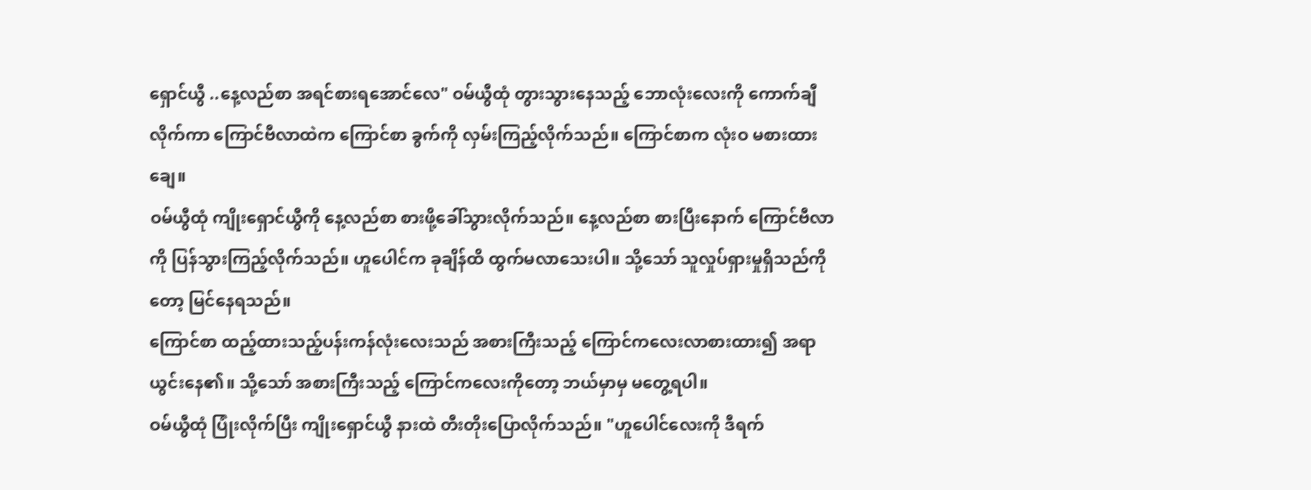ရှောင်ယွီ ..နေ့လည်စာ အရင်စားရအောင်လေ" ဝမ်ယွီထုံ တွားသွားနေသည့် ဘောလုံးလေးကို ကောက်ချီလိုက်ကာ ကြောင်ဗီလာထဲက ကြောင်စာ ခွက်ကို လှမ်းကြည့်လိုက်သည်။ ကြောင်စာက လုံးဝ မစားထားချေ။
ဝမ်ယွီထုံ ကျိုးရှောင်ယွီကို နေ့လည်စာ စားဖို့ခေါ်သွားလိုက်သည်။ နေ့လည်စာ စားပြီးနောက် ကြောင်ဗီလာကို ပြန်သွားကြည့်လိုက်သည်။ ဟူပေါင်က ခုချိန်ထိ ထွက်မလာသေးပါ။ သို့သော် သူလှုပ်ရှားမှုရှိသည်ကိုတော့ မြင်နေရသည်။
ကြောင်စာ ထည့်ထားသည့်ပန်းကန်လုံးလေးသည် အစားကြီးသည့် ကြောင်ကလေးလာစားထား၍ အရာ ယွင်းနေ၏။ သို့သော် အစားကြီးသည့် ကြောင်ကလေးကိုတော့ ဘယ်မှာမှ မတွေ့ရပါ။
ဝမ်ယွီထုံ ပြုံးလိုက်ပြီး ကျိုးရှောင်ယွီ နားထဲ တီးတိုးပြောလိုက်သည်။ "ဟူပေါင်လေးကို ဒီရက်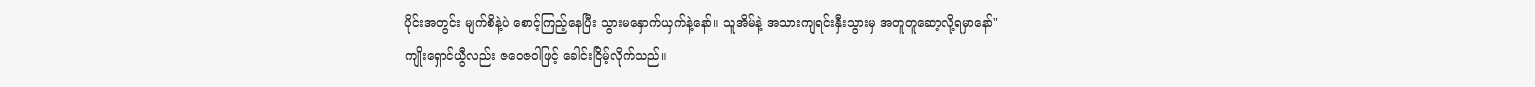ပိုင်းအတွင်း မျက်စိနဲ့ပဲ စောင့်ကြည့်နေပြီး သွားမနှောက်ယှက်နဲ့နော်။ သူအိမ်နဲ့ အသားကျရင်းနှီးသွားမှ အတူတူဆော့လို့ရမှာနော်"
ကျိုးရှောင်ယွီလည်း ဇဝေဇဝါဖြင့် ခေါင်းငြိမ့်လိုက်သည်။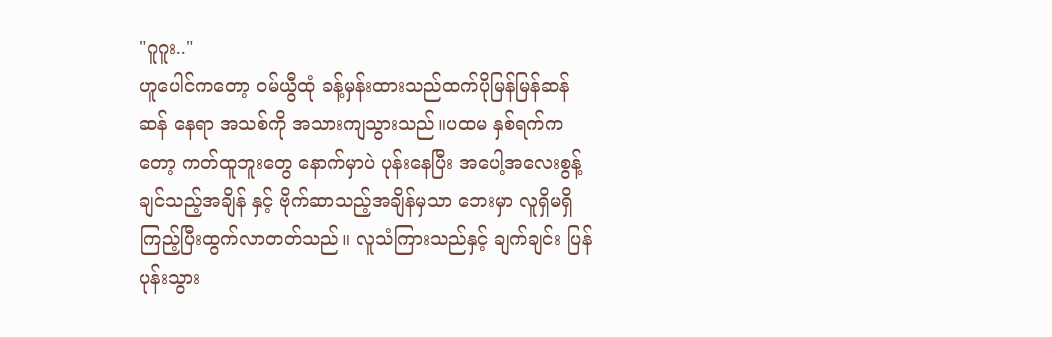"ဂူဂူး.."
ဟူပေါင်ကတော့ ဝမ်ယွီထုံ ခန့်မှန်းထားသည်ထက်ပိုမြန်မြန်ဆန်ဆန် နေရာ အသစ်ကို အသားကျသွားသည်။ပထမ နှစ်ရက်ကတော့ ကတ်ထူဘူးတွေ နောက်မှာပဲ ပုန်းနေပြီး အပေါ့အလေးစွန့်ချင်သည့်အချိန် နှင့် ဗိုက်ဆာသည့်အချိန်မှသာ ဘေးမှာ လူရှိမရှိ ကြည့်ပြီးထွက်လာတတ်သည်။ လူသံကြားသည်နှင့် ချက်ချင်း ပြန်ပုန်းသွား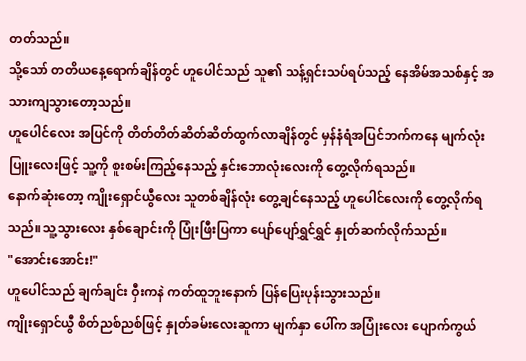တတ်သည်။
သို့သော် တတိယနေ့ရောက်ချိန်တွင် ဟူပေါင်သည် သူ၏ သန့်ရှင်းသပ်ရပ်သည့် နေအိမ်အသစ်နှင့် အသားကျသွားတော့သည်။
ဟူပေါင်လေး အပြင်ကို တိတ်တိတ်ဆိတ်ဆိတ်ထွက်လာချိန်တွင် မှန်နံရံအပြင်ဘက်ကနေ မျက်လုံးပြူးလေးဖြင့် သူ့ကို စူးစမ်းကြည့်နေသည့် နှင်းဘောလုံးလေးကို တွေ့လိုက်ရသည်။
နောက်ဆုံးတော့ ကျိုးရှောင်ယွီလေး သူတစ်ချိန်လုံး တွေ့ချင်နေသည့် ဟူပေါင်လေးကို တွေ့လိုက်ရသည်။သူ့သွားလေး နှစ်ချောင်းကို ပြုံးဖြီးပြကာ ပျော်ပျော်ရွှင်ရွှင် နှုတ်ဆက်လိုက်သည်။
"အောင်းအောင်း!"
ဟူပေါင်သည် ချက်ချင်း ဝှီးကနဲ ကတ်ထူဘူးနောက် ပြန်ပြေးပုန်းသွားသည်။
ကျိုးရှောင်ယွီ စိတ်ညစ်ညစ်ဖြင့် နှုတ်ခမ်းလေးဆူကာ မျက်နှာ ပေါ်က အပြုံးလေး ပျောက်ကွယ်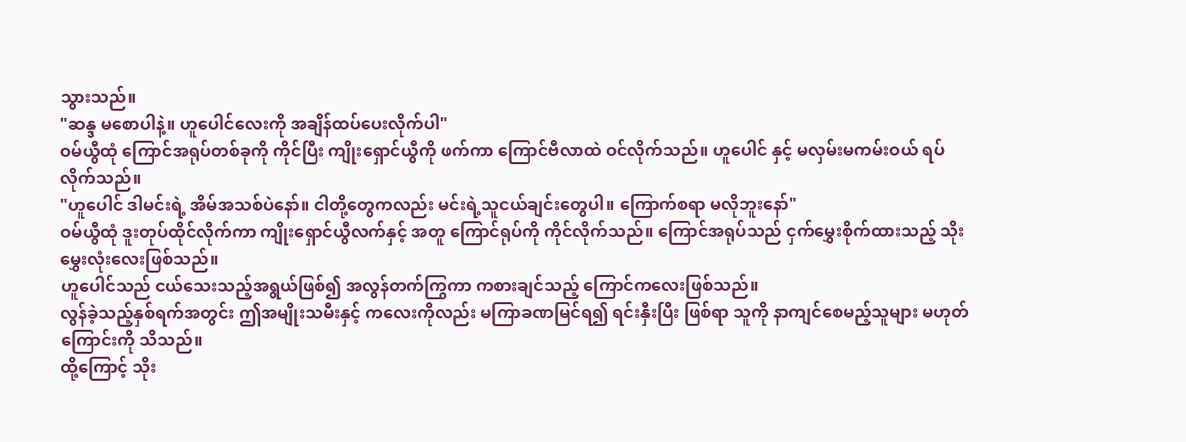သွားသည်။
"ဆန္ဒ မစောပါနဲ့။ ဟူပေါင်လေးကို အချိန်ထပ်ပေးလိုက်ပါ"
ဝမ်ယွီထုံ ကြောင်အရုပ်တစ်ခုကို ကိုင်ပြီး ကျိုးရှောင်ယွီကို ဖက်ကာ ကြောင်ဗီလာထဲ ဝင်လိုက်သည်။ ဟူပေါင် နှင့် မလှမ်းမကမ်းဝယ် ရပ်လိုက်သည်။
"ဟူပေါင် ဒါမင်းရဲ့ အိမ်အသစ်ပဲနော်။ ငါတို့တွေကလည်း မင်းရဲ့သူငယ်ချင်းတွေပါ။ ကြောက်စရာ မလိုဘူးနော်"
ဝမ်ယွီထုံ ဒူးတုပ်ထိုင်လိုက်ကာ ကျိုးရှောင်ယွီလက်နှင့် အတူ ကြောင်ရုပ်ကို ကိုင်လိုက်သည်။ ကြောင်အရုပ်သည် ငှက်မွှေးစိုက်ထားသည့် သိုးမွှေးလုံးလေးဖြစ်သည်။
ဟူပေါင်သည် ငယ်သေးသည့်အရွယ်ဖြစ်၍ အလွန်တက်ကြွကာ ကစားချင်သည့် ကြောင်ကလေးဖြစ်သည်။
လွန်ခဲ့သည့်နှစ်ရက်အတွင်း ဤအမျိုးသမီးနှင့် ကလေးကိုလည်း မကြာခဏမြင်ရ၍ ရင်းနှီးပြီး ဖြစ်ရာ သူကို နာကျင်စေမည့်သူများ မဟုတ်ကြောင်းကို သိသည်။
ထို့ကြောင့် သိုး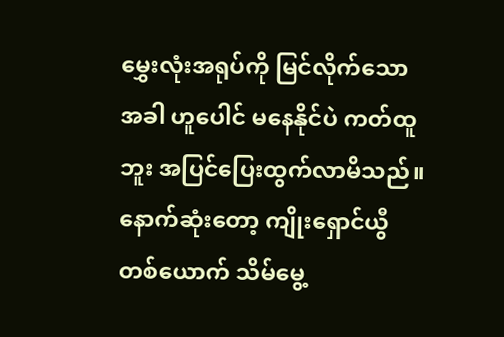မွှေးလုံးအရုပ်ကို မြင်လိုက်သောအခါ ဟူပေါင် မနေနိုင်ပဲ ကတ်ထူဘူး အပြင်ပြေးထွက်လာမိသည်။
နောက်ဆုံးတော့ ကျိုးရှောင်ယွီတစ်ယောက် သိမ်မွေ့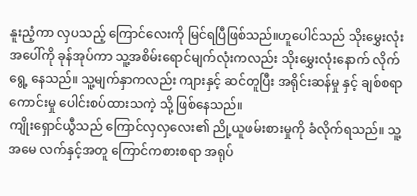နူးညံ့ကာ လှပသည့် ကြောင်လေးကို မြင်ရပြီဖြစ်သည်။ဟူပေါင်သည် သိုးမွှေးလုံး အပေါ်ကို ခုန်အုပ်ကာ သူ့အစိမ်းရောင်မျက်လုံးကလည်း သိုးမွှေးလုံးနောက် လိုက်ရွေ့ နေသည်။ သူ့မျက်နှာကလည်း ကျားနှင့် ဆင်တူပြီး အရိုင်းဆန်မှု နှင့် ချစ်စရာကောင်းမှု ပေါင်းစပ်ထားသကဲ့ သို့ ဖြစ်နေသည်။
ကျိုးရှောင်ယွီသည် ကြောင်လှလှလေး၏ ညို့ယူဖမ်းစားမှုကို ခံလိုက်ရသည်။ သူ့အမေ လက်နှင့်အတူ ကြောင်ကစားစရာ အရုပ်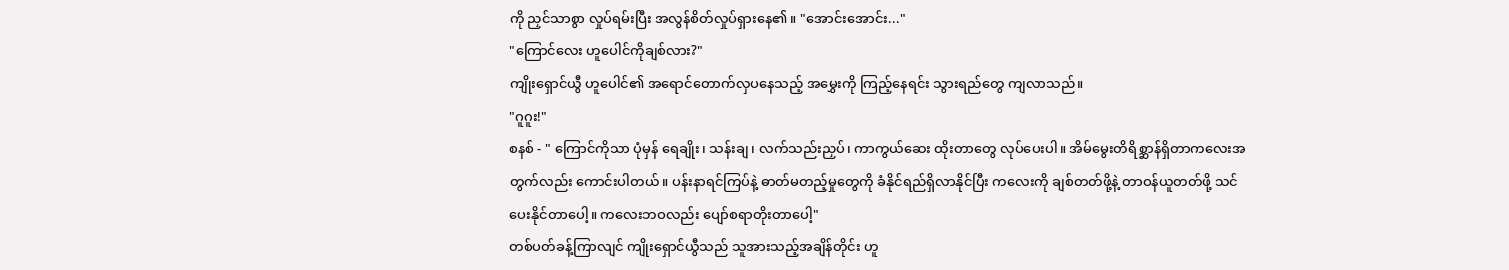ကို ညှင်သာစွာ လှုပ်ရမ်းပြီး အလွန်စိတ်လှုပ်ရှားနေ၏။ "အောင်းအောင်း..."
"ကြောင်လေး ဟူပေါင်ကိုချစ်လား?"
ကျိုးရှောင်ယွီ ဟူပေါင်၏ အရောင်တောက်လှပနေသည့် အမွှေးကို ကြည့်နေရင်း သွားရည်တွေ ကျလာသည်။
"ဂူဂူး!"
စနစ် - " ကြောင်ကိုသာ ပုံမှန် ရေချိုး၊ သန်းချ၊ လက်သည်းညှပ်၊ ကာကွယ်ဆေး ထိုးတာတွေ လုပ်ပေးပါ။ အိမ်မွေးတိရိစ္ဆာန်ရှိတာကလေးအတွက်လည်း ကောင်းပါတယ်။ ပန်းနာရင်ကြပ်နဲ့ ဓာတ်မတည့်မှုတွေကို ခံနိုင်ရည်ရှိလာနိုင်ပြီး ကလေးကို ချစ်တတ်ဖို့နဲ့ တာဝန်ယူတတ်ဖို့ သင်ပေးနိုင်တာပေါ့။ ကလေးဘဝလည်း ပျော်စရာတိုးတာပေါ့"
တစ်ပတ်ခန့်ကြာလျင် ကျိုးရှောင်ယွီသည် သူအားသည့်အချိန်တိုင်း ဟူ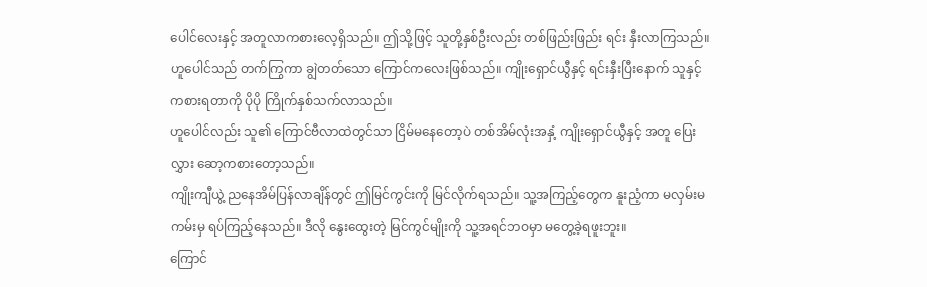ပေါင်လေးနှင့် အတူလာကစားလေ့ရှိသည်။ ဤသို့ဖြင့် သူတို့နှစ်ဦးလည်း တစ်ဖြည်းဖြည်း ရင်း နှီးလာကြသည်။
ဟူပေါင်သည် တက်ကြွကာ ချွဲတတ်သော ကြောင်ကလေးဖြစ်သည်။ ကျိုးရှောင်ယွီနှင့် ရင်းနှီးပြီးနောက် သူနှင့် ကစားရတာကို ပိုပို ကြိုက်နှစ်သက်လာသည်။
ဟူပေါင်လည်း သူ၏ ကြောင်ဗီလာထဲတွင်သာ ငြိမ်မနေတော့ပဲ တစ်အိမ်လုံးအနှံ့ ကျိုးရှောင်ယွီနှင့် အတူ ပြေးလွှား ဆော့ကစားတော့သည်။
ကျိုးကျီယွဲ့ ညနေအိမ်ပြန်လာချိန်တွင် ဤမြင်ကွင်းကို မြင်လိုက်ရသည်။ သူ့အကြည့်တွေက နူးညံ့ကာ မလှမ်းမကမ်းမှ ရပ်ကြည့်နေသည်။ ဒီလို နွေးထွေးတဲ့ မြင်ကွင်မျိုးကို သူ့အရင်ဘဝမှာ မတွေ့ခဲ့ရဖူးဘူး။
ကြောင်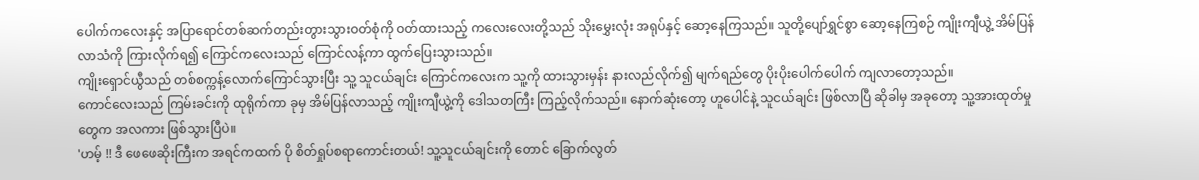ပေါက်ကလေးနှင့် အပြာရောင်တစ်ဆက်တည်းတွားသွားဝတ်စုံကို ဝတ်ထားသည့် ကလေးလေးတို့သည် သိုးမွှေးလုံး အရုပ်နှင့် ဆော့နေကြသည်။ သူတို့ပျော်ရွှင်စွာ ဆော့နေကြစဉ် ကျိုးကျီယွဲ့ အိမ်ပြန်လာသံကို ကြားလိုက်ရ၍ ကြောင်ကလေးသည် ကြောင်လန့်ကာ ထွက်ပြေးသွားသည်။
ကျိုးရှောင်ယွီသည် တစ်စက္ကန့်လောက်ကြောင်သွားပြီး သူ့ သူငယ်ချင်း ကြောင်ကလေးက သူ့ကို ထားသွားမှန်း နားလည်လိုက်၍ မျက်ရည်တွေ ပိုးပိုးပေါက်ပေါက် ကျလာတော့သည်။
ကောင်လေးသည် ကြမ်းခင်းကို ထုရိုက်ကာ ခုမှ အိမ်ပြန်လာသည့် ကျိုးကျီယွဲ့ကို ဒေါသတကြီး ကြည့်လိုက်သည်။ နောက်ဆုံးတော့ ဟူပေါင်နဲ့ သူငယ်ချင်း ဖြစ်လာပြီ ဆိုခါမှ အခုတော့ သူ့အားထုတ်မှုတွေက အလကား ဖြစ်သွားပြီပဲ။
'ဟမ့် !! ဒီ ဖေဖေဆိုးကြီးက အရင်ကထက် ပို စိတ်ရှုပ်စရာကောင်းတယ်! သူ့သူငယ်ချင်းကို တောင် ခြောက်လွတ်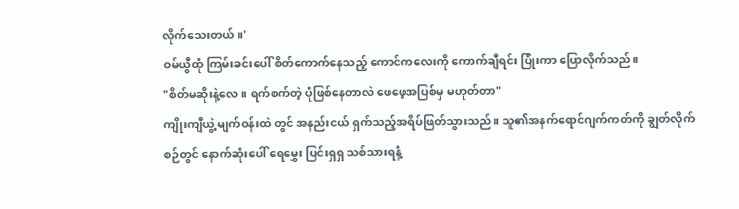လိုက်သေးတယ်။'
ဝမ်ယွီထုံ ကြမ်းခင်းပေါ် စိတ်ကောက်နေသည့် ကောင်ကလေးကို ကောက်ချီရင်း ပြုံးကာ ပြောလိုက်သည်။
"စိတ်မဆိုးနဲ့လေ။ ရက်စက်တဲ့ ပုံဖြစ်နေတာလဲ ဖေဖေ့အပြစ်မှ မဟုတ်တာ"
ကျိုးကျီယွဲ့ မျက်ဝန်းထဲ တွင် အနည်းငယ် ရှက်သည့်အရိပ်ဖြတ်သွားသည်။ သူ၏အနက်ရောင်ဂျက်ကတ်ကို ချွတ်လိုက်စဉ်တွင် နောက်ဆုံးပေါ် ရေမွှေး ပြင်းရှရှ သစ်သားရနံ့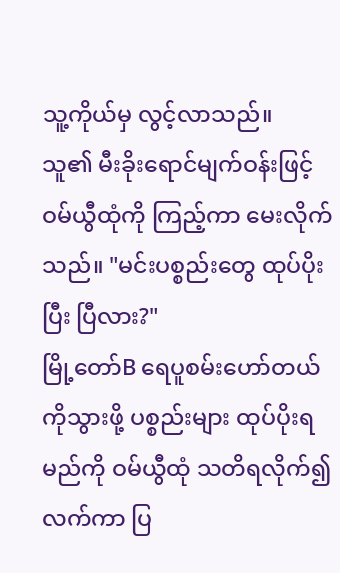သူ့ကိုယ်မှ လွင့်လာသည်။
သူ၏ မီးခိုးရောင်မျက်ဝန်းဖြင့် ဝမ်ယွီထုံကို ကြည့်ကာ မေးလိုက်သည်။ "မင်းပစ္စည်းတွေ ထုပ်ပိုး ပြီး ပြီလား?"
မြို့တော်B ရေပူစမ်းဟော်တယ်ကိုသွားဖို့ ပစ္စည်းများ ထုပ်ပိုးရမည်ကို ဝမ်ယွီထုံ သတိရလိုက်၍ လက်ကာ ပြ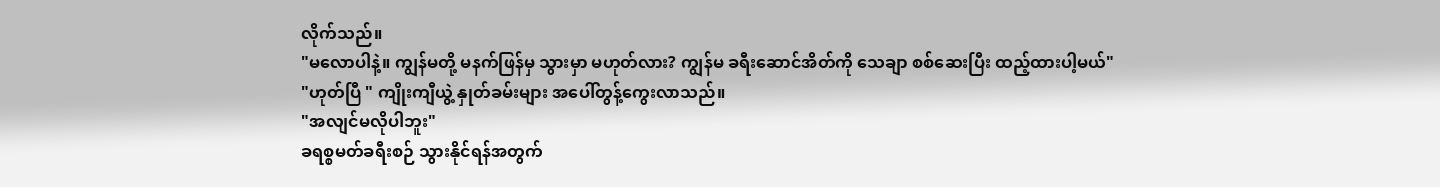လိုက်သည်။
"မလောပါနဲ့။ ကျွန်မတို့ မနက်ဖြန်မှ သွားမှာ မဟုတ်လား? ကျွန်မ ခရီးဆောင်အိတ်ကို သေချာ စစ်ဆေးပြီး ထည့်ထားပါ့မယ်"
"ဟုတ်ပြီ " ကျိုးကျီယွဲ့ နှုတ်ခမ်းများ အပေါ်တွန့်ကွေးလာသည်။
"အလျင်မလိုပါဘူး"
ခရစ္စမတ်ခရီးစဉ် သွားနိုင်ရန်အတွက်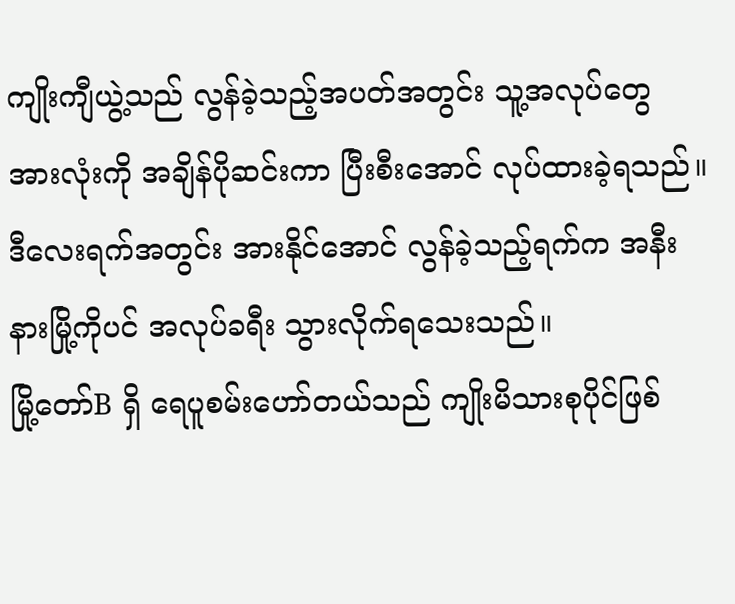ကျိုးကျီယွဲ့သည် လွန်ခဲ့သည့်အပတ်အတွင်း သူ့အလုပ်တွေ အားလုံးကို အချိန်ပိုဆင်းကာ ပြီးစီးအောင် လုပ်ထားခဲ့ရသည်။ ဒီလေးရက်အတွင်း အားနိုင်အောင် လွန်ခဲ့သည့်ရက်က အနီးနားမြို့ကိုပင် အလုပ်ခရီး သွားလိုက်ရသေးသည်။
မြို့တော်B ရှိ ရေပူစမ်းဟော်တယ်သည် ကျိုးမိသားစုပိုင်ဖြစ်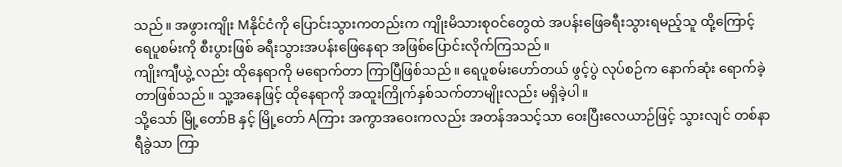သည်။ အဖွားကျိုး Mနိုင်ငံကို ပြောင်းသွားကတည်းက ကျိုးမိသားစုဝင်တွေထဲ အပန်းဖြေခရီးသွားရမည့်သူ ထို့ကြောင့် ရေပူစမ်းကို စီးပွားဖြစ် ခရီးသွားအပန်းဖြေနေရာ အဖြစ်ပြောင်းလိုက်ကြသည်။
ကျိုးကျီယွဲ့ လည်း ထိုနေရာကို မရောက်တာ ကြာပြီဖြစ်သည်။ ရေပူစမ်းဟော်တယ် ဖွင့်ပွဲ လုပ်စဉ်က နောက်ဆုံး ရောက်ခဲ့တာဖြစ်သည်။ သူ့အနေဖြင့် ထိုနေရာကို အထူးကြိုက်နှစ်သက်တာမျိုးလည်း မရှိခဲ့ပါ။
သို့သော် မြို့တော်B နှင့် မြို့တော် Aကြား အကွာအဝေးကလည်း အတန်အသင့်သာ ဝေးပြီးလေယာဉ်ဖြင့် သွားလျင် တစ်နာရီခွဲသာ ကြာ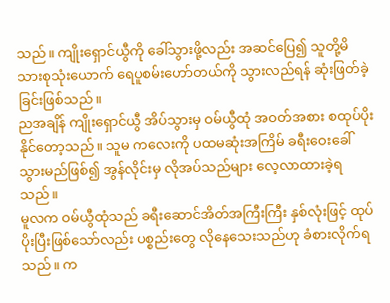သည်။ ကျိုးရှောင်ယွီကို ခေါ်သွားဖို့လည်း အဆင်ပြေ၍ သူတို့မိသားစုသုံးယောက် ရေပူစမ်းဟော်တယ်ကို သွားလည်ရန် ဆုံးဖြတ်ခဲ့ခြင်းဖြစ်သည်။
ညအချိန် ကျိုးရှောင်ယွီ အိပ်သွားမှ ဝမ်ယွီထုံ အဝတ်အစား စထုပ်ပိုးနိုင်တော့သည်။ သူမ ကလေးကို ပထမဆုံးအကြိမ် ခရီးဝေးခေါ်သွားမည်ဖြစ်၍ အွန်လိုင်းမှ လိုအပ်သည်များ လေ့လာထားခဲ့ရသည်။
မူလက ဝမ်ယွီထုံသည် ခရီးဆောင်အိတ်အကြီးကြီး နှစ်လုံးဖြင့် ထုပ်ပိုးပြီးဖြစ်သော်လည်း ပစ္စည်းတွေ လိုနေသေးသည်ဟု ခံစားလိုက်ရသည်။ က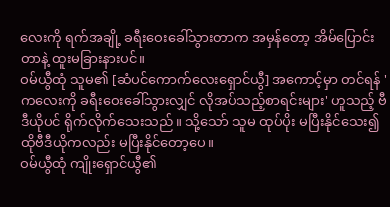လေးကို ရက်အချို့ ခရီးဝေးခေါ်သွားတာက အမှန်တော့ အိမ်ပြောင်းတာနဲ့ ထူးမခြားနားပင်။
ဝမ်ယွီထုံ သူမ၏ [ဆံပင်ကောက်လေးရှောင်ယွီ] အကောင့်မှာ တင်ရန် ' ကလေးကို ခရီးဝေးခေါ်သွားလျှင် လိုအပ်သည့်စာရင်းများ' ဟူသည့် ဗီဒီယိုပင် ရိုက်လိုက်သေးသည်။ သို့သော် သူမ ထုပ်ပိုး မပြီးနိုင်သေး၍ ထိုဗီဒီယိုကလည်း မပြီးနိုင်တော့ပေ။
ဝမ်ယွီထုံ ကျိုးရှောင်ယွီ၏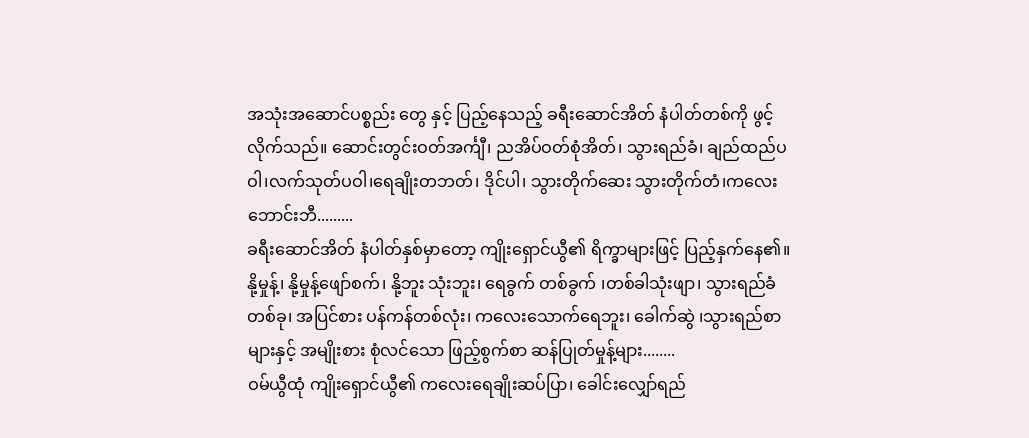အသုံးအဆောင်ပစ္စည်း တွေ နှင့် ပြည့်နေသည့် ခရီးဆောင်အိတ် နံပါတ်တစ်ကို ဖွင့်လိုက်သည်။ ဆောင်းတွင်းဝတ်အင်္ကျီ၊ ညအိပ်ဝတ်စုံအိတ်၊ သွားရည်ခံ၊ ချည်ထည်ပဝါ၊လက်သုတ်ပဝါ၊ရေချိုးတဘတ်၊ ဒိုင်ပါ၊ သွားတိုက်ဆေး သွားတိုက်တံ၊ကလေးဘောင်းဘီ.........
ခရီးဆောင်အိတ် နံပါတ်နှစ်မှာတော့ ကျိုးရှောင်ယွီ၏ ရိက္ခာများဖြင့် ပြည့်နှက်နေ၏။ နို့မှုန့်၊ နို့မှုန့်ဖျော်စက်၊ နို့ဘူး သုံးဘူး၊ ရေခွက် တစ်ခွက် ၊တစ်ခါသုံးဖျာ၊ သွားရည်ခံတစ်ခု၊ အပြင်စား ပန်ကန်တစ်လုံး၊ ကလေးသောက်ရေဘူး၊ ခေါက်ဆွဲ ၊သွားရည်စာများနှင့် အမျိုးစား စုံလင်သော ဖြည့်စွက်စာ ဆန်ပြုတ်မှုန့်များ........
ဝမ်ယွီထုံ ကျိုးရှောင်ယွီ၏ ကလေးရေချိုးဆပ်ပြာ၊ ခေါင်းလျှော်ရည်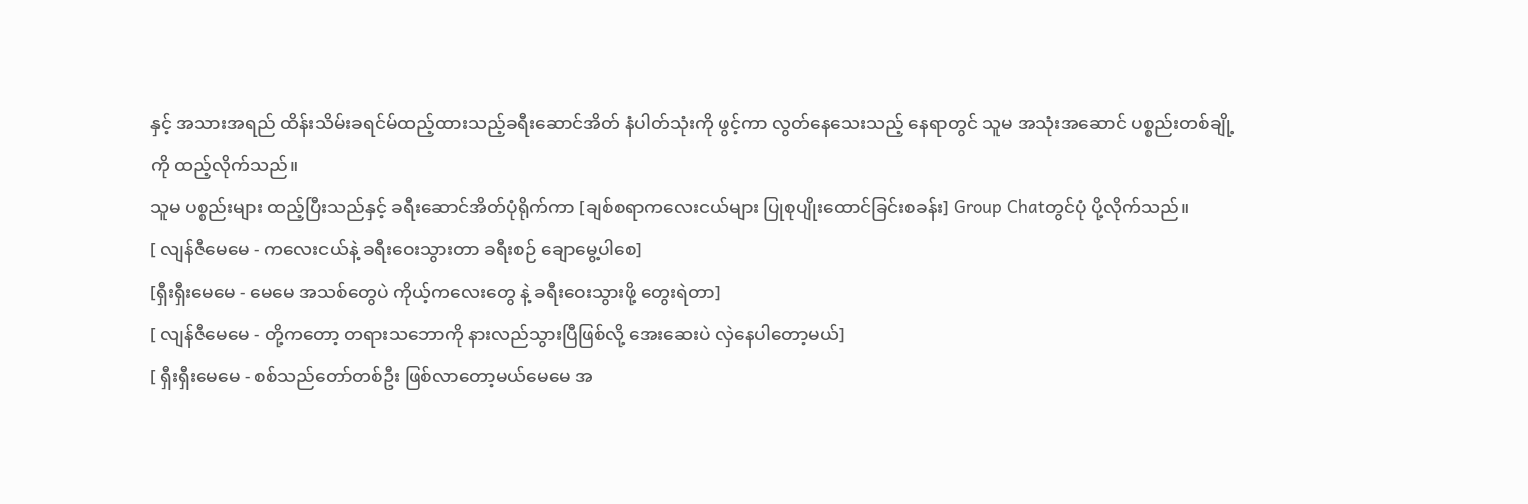နှင့် အသားအရည် ထိန်းသိမ်းခရင်မ်ထည့်ထားသည့်ခရီးဆောင်အိတ် နံပါတ်သုံးကို ဖွင့်ကာ လွတ်နေသေးသည့် နေရာတွင် သူမ အသုံးအဆောင် ပစ္စည်းတစ်ချို့ကို ထည့်လိုက်သည်။
သူမ ပစ္စည်းများ ထည့်ပြီးသည်နှင့် ခရီးဆောင်အိတ်ပုံရိုက်ကာ [ချစ်စရာကလေးငယ်များ ပြုစုပျိုးထောင်ခြင်းစခန်း] Group Chatတွင်ပုံ ပို့လိုက်သည်။
[ လျန်ဇီမေမေ - ကလေးငယ်နဲ့ ခရီးဝေးသွားတာ ခရီးစဉ် ချောမွေ့ပါစေ]
[ရှီးရှီးမေမေ - မေမေ အသစ်တွေပဲ ကိုယ့်ကလေးတွေ နဲ့ ခရီးဝေးသွားဖို့ တွေးရဲတာ]
[ လျန်ဇီမေမေ - တို့ကတော့ တရားသဘောကို နားလည်သွားပြီဖြစ်လို့ အေးဆေးပဲ လှဲနေပါတော့မယ်]
[ ရှီးရှီးမေမေ - စစ်သည်တော်တစ်ဦး ဖြစ်လာတော့မယ်မေမေ အ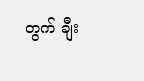တွက် ချီး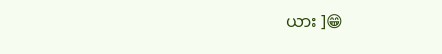ယား ]😁